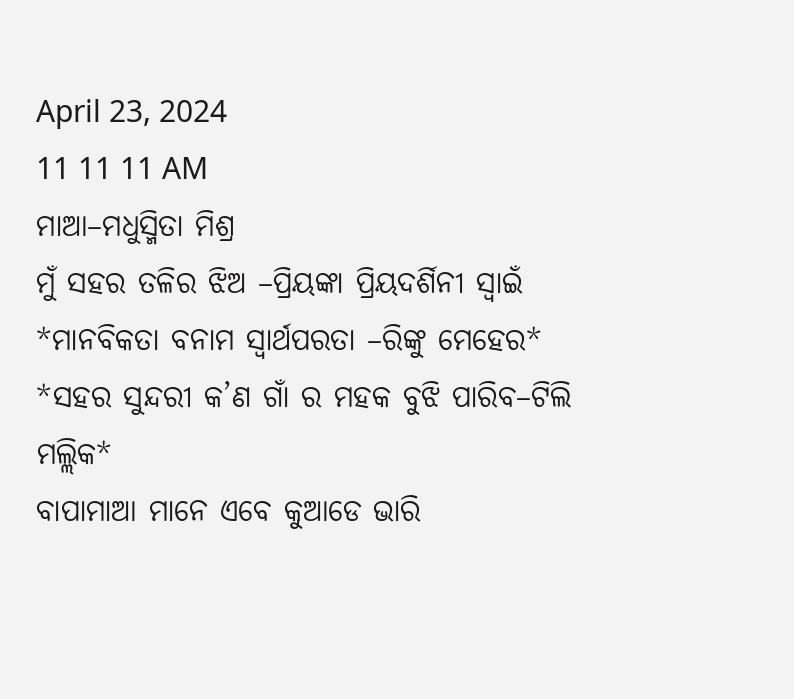April 23, 2024
11 11 11 AM
ମାଆ–ମଧୁସ୍ମିତା ମିଶ୍ର
ମୁଁ ସହର ତଳିର ଝିଅ –ପ୍ରିୟଙ୍କା ପ୍ରିୟଦର୍ଶିନୀ ସ୍ବାଇଁ
*ମାନବିକତା ବନାମ ସ୍ୱାର୍ଥପରତା –ରିଙ୍କୁ ମେହେର*
*ସହର ସୁନ୍ଦରୀ କ’ଣ ଗାଁ ର ମହକ ବୁଝି ପାରିବ–ଟିଲି ମଲ୍ଲିକ*
ବାପାମାଆ ମାନେ ଏବେ କୁଆଡେ ଭାରି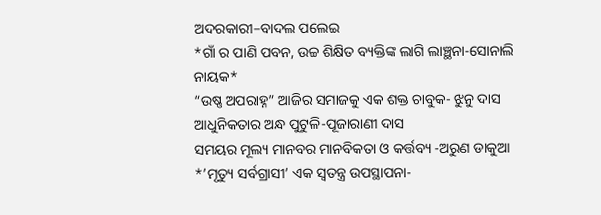ଅଦରକାରୀ–ବାଦଲ ପଲେଇ
*ଗାଁ ର ପାଣି ପବନ, ଉଚ୍ଚ ଶିକ୍ଷିତ ବ୍ୟକ୍ତିଙ୍କ ଲାଗି ଲାଞ୍ଛନା-ସୋନାଲି ନାୟକ*
“ଉଷ୍ଣ ଅପରାହ୍ନ” ଆଜିର ସମାଜକୁ ଏକ ଶକ୍ତ ଚାବୁକ- ଝୁନୁ ଦାସ
ଆଧୁନିକତାର ଅନ୍ଧ ପୁଟୁଳି-ପୂଜାରାଣୀ ଦାସ
ସମୟର ମୂଲ୍ୟ ମାନବର ମାନବିକତା ଓ କର୍ତ୍ତବ୍ୟ -ଅରୁଣ ଡାକୁଆ
*’ମୃତ୍ୟୁ ସର୍ବଗ୍ରାସୀ’ ଏକ ସ୍ୱତନ୍ତ୍ର ଉପସ୍ଥାପନା-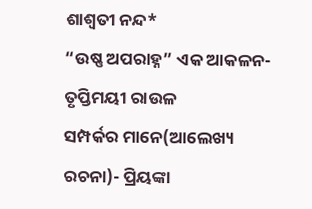ଶାଶ୍ଵତୀ ନନ୍ଦ*
“ଉଷ୍ଣ ଅପରାହ୍ନ” ଏକ ଆକଳନ- ତୃପ୍ତିମୟୀ ରାଉଳ
ସମ୍ପର୍କର ମାନେ(ଆଲେଖ୍ୟ ରଚନା)- ପ୍ରିୟଙ୍କା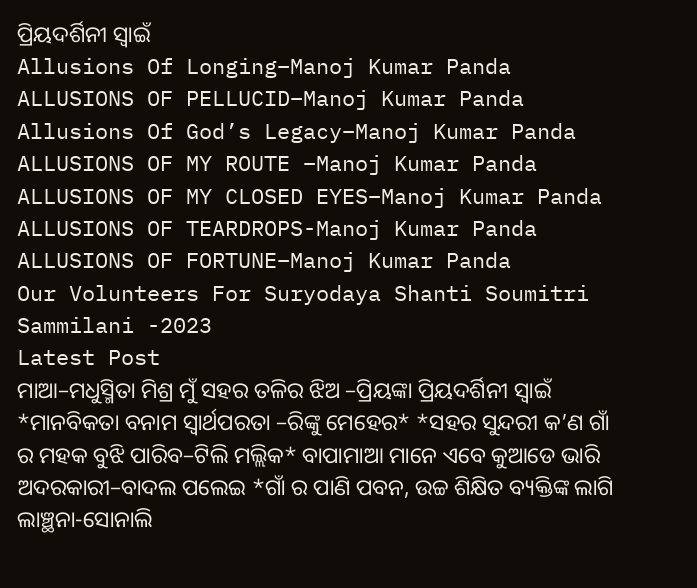ପ୍ରିୟଦର୍ଶିନୀ ସ୍ୱାଇଁ
Allusions Of Longing–Manoj Kumar Panda
ALLUSIONS OF PELLUCID–Manoj Kumar Panda
Allusions Of God’s Legacy–Manoj Kumar Panda
ALLUSIONS OF MY ROUTE –Manoj Kumar Panda
ALLUSIONS OF MY CLOSED EYES–Manoj Kumar Panda
ALLUSIONS OF TEARDROPS-Manoj Kumar Panda
ALLUSIONS OF FORTUNE–Manoj Kumar Panda
Our Volunteers For Suryodaya Shanti Soumitri Sammilani -2023
Latest Post
ମାଆ–ମଧୁସ୍ମିତା ମିଶ୍ର ମୁଁ ସହର ତଳିର ଝିଅ –ପ୍ରିୟଙ୍କା ପ୍ରିୟଦର୍ଶିନୀ ସ୍ବାଇଁ *ମାନବିକତା ବନାମ ସ୍ୱାର୍ଥପରତା –ରିଙ୍କୁ ମେହେର* *ସହର ସୁନ୍ଦରୀ କ’ଣ ଗାଁ ର ମହକ ବୁଝି ପାରିବ–ଟିଲି ମଲ୍ଲିକ* ବାପାମାଆ ମାନେ ଏବେ କୁଆଡେ ଭାରି ଅଦରକାରୀ–ବାଦଲ ପଲେଇ *ଗାଁ ର ପାଣି ପବନ, ଉଚ୍ଚ ଶିକ୍ଷିତ ବ୍ୟକ୍ତିଙ୍କ ଲାଗି ଲାଞ୍ଛନା-ସୋନାଲି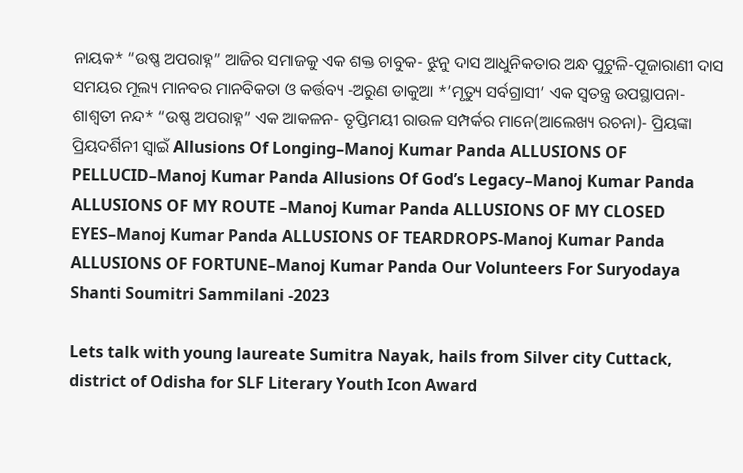ନାୟକ* “ଉଷ୍ଣ ଅପରାହ୍ନ” ଆଜିର ସମାଜକୁ ଏକ ଶକ୍ତ ଚାବୁକ- ଝୁନୁ ଦାସ ଆଧୁନିକତାର ଅନ୍ଧ ପୁଟୁଳି-ପୂଜାରାଣୀ ଦାସ ସମୟର ମୂଲ୍ୟ ମାନବର ମାନବିକତା ଓ କର୍ତ୍ତବ୍ୟ -ଅରୁଣ ଡାକୁଆ *’ମୃତ୍ୟୁ ସର୍ବଗ୍ରାସୀ’ ଏକ ସ୍ୱତନ୍ତ୍ର ଉପସ୍ଥାପନା- ଶାଶ୍ଵତୀ ନନ୍ଦ* “ଉଷ୍ଣ ଅପରାହ୍ନ” ଏକ ଆକଳନ- ତୃପ୍ତିମୟୀ ରାଉଳ ସମ୍ପର୍କର ମାନେ(ଆଲେଖ୍ୟ ରଚନା)- ପ୍ରିୟଙ୍କା ପ୍ରିୟଦର୍ଶିନୀ ସ୍ୱାଇଁ Allusions Of Longing–Manoj Kumar Panda ALLUSIONS OF PELLUCID–Manoj Kumar Panda Allusions Of God’s Legacy–Manoj Kumar Panda ALLUSIONS OF MY ROUTE –Manoj Kumar Panda ALLUSIONS OF MY CLOSED EYES–Manoj Kumar Panda ALLUSIONS OF TEARDROPS-Manoj Kumar Panda ALLUSIONS OF FORTUNE–Manoj Kumar Panda Our Volunteers For Suryodaya Shanti Soumitri Sammilani -2023

Lets talk with young laureate Sumitra Nayak, hails from Silver city Cuttack, district of Odisha for SLF Literary Youth Icon Award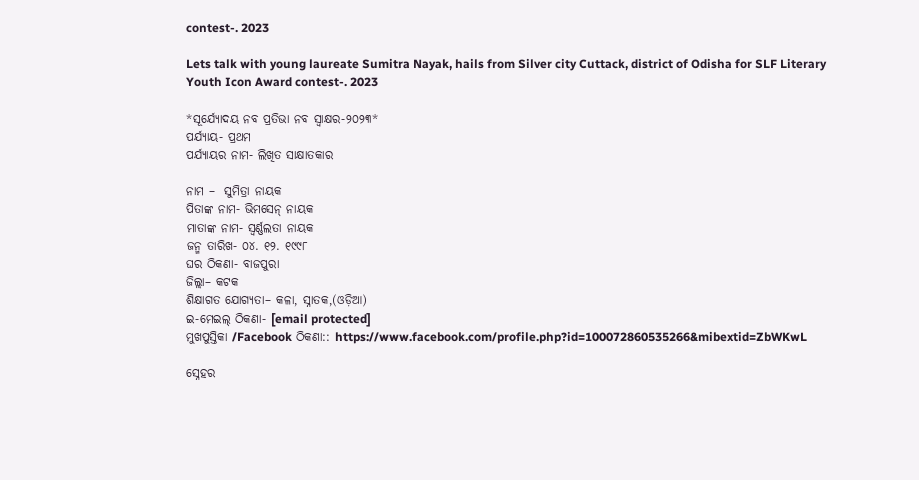contest-. 2023

Lets talk with young laureate Sumitra Nayak, hails from Silver city Cuttack, district of Odisha for SLF Literary Youth Icon Award contest-. 2023

*ସୂର୍ଯ୍ୟୋଦୟ ନବ ପ୍ରତିଭା ନବ ସ୍ବାକ୍ଷର-୨୦୨୩*
ପର୍ଯ୍ୟାୟ- ପ୍ରଥମ
ପର୍ଯ୍ୟାୟର ନାମ- ଲିଖିତ ସାକ୍ଷାତକାର

ନାମ –  ସୁମିତ୍ରା ନାୟକ
ପିତାଙ୍କ ନାମ- ଭିମସେନ୍ ନାୟକ
ମାତାଙ୍କ ନାମ- ସ୍ୱର୍ଣ୍ଣଲତା ନାୟକ
ଜନ୍ମ ତାରିଖ- ୦୪. ୧୨. ୧୯୯୮
ଘର ଠିକଣା- ବାଜପୁରା
ଜିଲ୍ଲା– କଟକ
ଶିକ୍ଷାଗତ ଯୋଗ୍ୟତା– କଳା, ସ୍ନାତକ,(ଓଡ଼ିଆ)
ଇ-ମେଇଲ୍ ଠିକଣା- [email protected]
ମୁଖପୁସ୍ତିକା /Facebook ଠିକଣା:: https://www.facebook.com/profile.php?id=100072860535266&mibextid=ZbWKwL

ସ୍ନେହର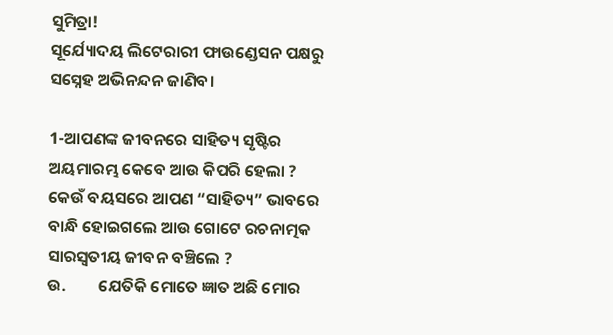ସୁମିତ୍ରା!
ସୂର୍ଯ୍ୟୋଦୟ ଲିଟେରାରୀ ଫାଉଣ୍ଡେସନ ପକ୍ଷରୁ ସସ୍ନେହ ଅଭିନନ୍ଦନ ଜାଣିବ।

1-ଆପଣଙ୍କ ଜୀବନରେ ସାହିତ୍ୟ ସୃଷ୍ଟିର ଅୟମାରମ୍ଭ କେବେ ଆଉ କିପରି ହେଲା ? କେଉଁ ବୟସରେ ଆପଣ “ସାହିତ୍ୟ” ଭାବରେ ବାନ୍ଧି ହୋଇଗଲେ ଆଉ ଗୋଟେ ରଚନାତ୍ମକ ସାରସ୍ବତୀୟ ଜୀବନ ବଞ୍ଚିଲେ ?
ଉ.         ଯେତିକି ମୋତେ ଜ୍ଞାତ ଅଛି ମୋର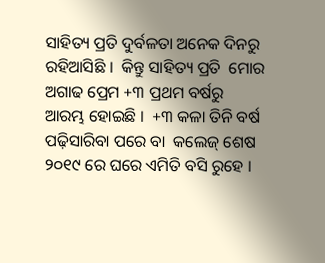ସାହିତ୍ୟ ପ୍ରତି ଦୁର୍ବଳତା ଅନେକ ଦିନରୁ ରହିଆସିଛି ।  କିନ୍ତୁ ସାହିତ୍ୟ ପ୍ରତି  ମୋର ଅଗାଢ ପ୍ରେମ +୩ ପ୍ରଥମ ବର୍ଷରୁ ଆରମ୍ଭ ହୋଇଛି ।  +୩ କଳା ତିନି ବର୍ଷ ପଢ଼ିସାରିବା ପରେ ବା  କଲେଜ୍ ଶେଷ ୨୦୧୯ ରେ ଘରେ ଏମିତି ବସି ରୁହେ ।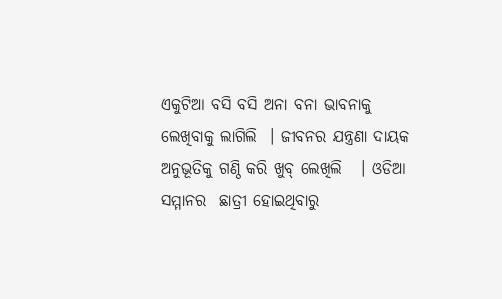ଏକୁଟିଆ ବସି ବସି ଅନା ବନା ଭାବନାକୁ ଲେଖିବାକୁ ଲାଗିଲି  । ଜୀବନର ଯନ୍ତ୍ରଣା ଦାୟକ ଅନୁଭୂତିକୁ ଗଣ୍ଠି କରି ଖୁବ୍ ଲେଖିଲି   । ଓଡିଆ ସମ୍ମାନର  ଛାତ୍ରୀ ହୋଇଥିବାରୁ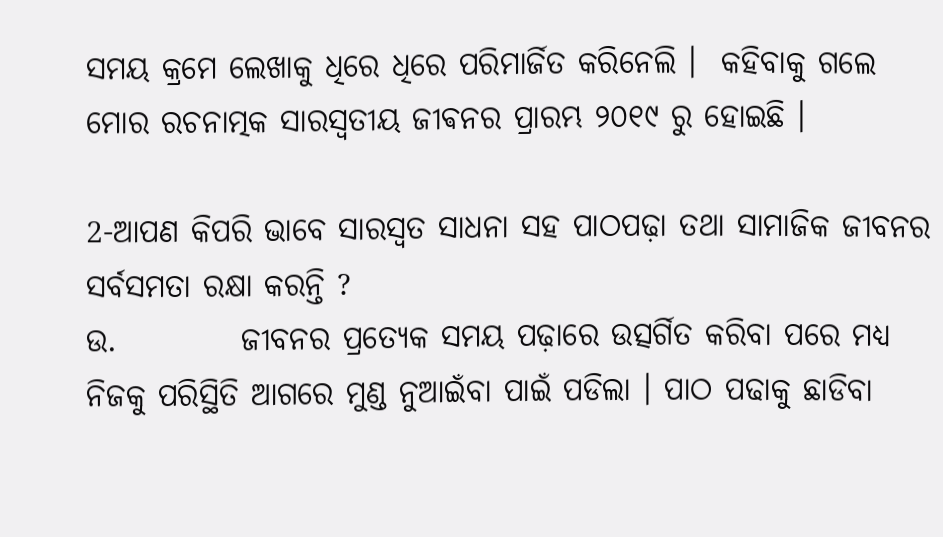ସମୟ କ୍ରମେ ଲେଖାକୁ ଧିରେ ଧିରେ ପରିମାର୍ଜିତ କରିନେଲି ।  କହିବାକୁ ଗଲେ ମୋର ରଚନାତ୍ମକ ସାରସ୍ଵତୀୟ ଜୀଵନର ପ୍ରାରମ୍ଭ ୨୦୧୯ ରୁ ହୋଇଛି ।

2-ଆପଣ କିପରି ଭାବେ ସାରସ୍ୱତ ସାଧନା ସହ ପାଠପଢ଼ା ତଥା ସାମାଜିକ ଜୀବନର ସର୍ବସମତା ରକ୍ଷା କରନ୍ତି ?
ଉ.          ଜୀବନର ପ୍ରତ୍ୟେକ ସମୟ ପଢ଼ାରେ ଉତ୍ସର୍ଗିତ କରିବା ପରେ ମଧ୍ୟ ନିଜକୁ ପରିସ୍ଥିତି ଆଗରେ ମୁଣ୍ଡ ନୁଆଇଁବା ପାଇଁ ପଡିଲା । ପାଠ ପଢାକୁ ଛାଡିବା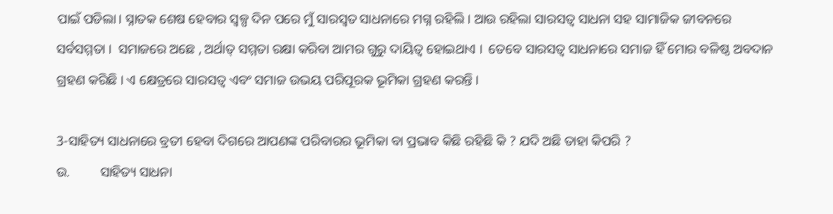ପାଇଁ ପଡିଲା। ସ୍ନାତକ ଶେଷ ହେବାର ସ୍ୱଳ୍ପ ଦିନ ପରେ ମୁଁ ସାରସ୍ଵତ ସାଧନାରେ ମଗ୍ନ ରହିଲି । ଆଉ ରହିଲା ସାରସତ୍ବ ସାଧନା ସହ ସାମାଜିକ ଜୀବନରେ ସର୍ବସମ୍ମତା ।  ସମାଜରେ ଅଛେ , ଅର୍ଥାତ୍ ସମ୍ମତା ରକ୍ଷା କରିବା ଆମର ଗୁରୁ ଦାୟିତ୍ଵ ହୋଇଥାଏ ।  ତେବେ ସାରସତ୍ଵ ସାଧନାରେ ସମାଜ ହିଁ ମୋର ବଳିଷ୍ଠ ଅବଦାନ ଗ୍ରହଣ କରିଛି । ଏ କ୍ଷେତ୍ରରେ ସାରସତ୍ୱ ଏବଂ ସମାଜ ଉଭୟ ପରିପୂରକ ଭୂମିକା ଗ୍ରହଣ କରନ୍ତି ।

3-ସାହିତ୍ୟ ସାଧନାରେ ବ୍ରତୀ ହେବା ଦିଗରେ ଆପଣଙ୍କ ପରିବାରର ଭୂମିକା ବା ପ୍ରଭାବ କିଛି ରହିଛି କି ? ଯଦି ଅଛି ତାହା କିପରି ?
ଉ.         ସାହିତ୍ୟ ସାଧନା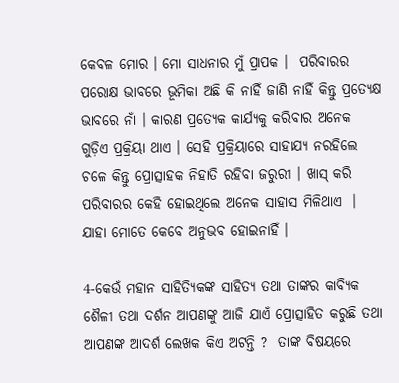କେବଳ ମୋର । ମୋ ସାଧନାର ମୁଁ ପ୍ରାପକ ।  ପରିବାରର ପରୋକ୍ଷ ଭାବରେ ଭୂମିକା ଅଛି କି ନାହିଁ ଜାଣି ନାହିଁ କିନ୍ତୁ ପ୍ରତ୍ୟେକ୍ଷ ଭାବରେ ନାଁ । କାରଣ ପ୍ରତ୍ୟେକ କାର୍ଯ୍ୟକୁ କରିବାର ଅନେକ ଗୁଡ଼ିଏ ପ୍ରକ୍ରିୟା ଥାଏ । ସେହି ପ୍ରକ୍ରିୟାରେ ସାହାଯ୍ୟ ନରହିଲେ ଚଳେ କିନ୍ତୁ ପ୍ରୋତ୍ସାହକ ନିହାତି ରହିବା ଜରୁରୀ । ଖାସ୍ କରି ପରିବାରର କେହି ହୋଇଥିଲେ ଅନେକ ସାହାସ ମିଳିଥାଏ  ।  ଯାହା ମୋତେ କେବେ ଅନୁଭବ ହୋଇନାହିଁ ।

4-କେଉଁ ମହାନ ସାହିତ୍ୟିକଙ୍କ ସାହିତ୍ୟ ତଥା ତାଙ୍କର କାବ୍ୟିକ ଶୈଳୀ ତଥା ଦର୍ଶନ ଆପଣଙ୍କୁ ଆଜି ଯାଏଁ ପ୍ରୋତ୍ସାହିତ କରୁଛି ତଥା ଆପଣଙ୍କ ଆଦର୍ଶ ଲେଖକ କିଏ ଅଟନ୍ତି ?  ତାଙ୍କ ବିଷୟରେ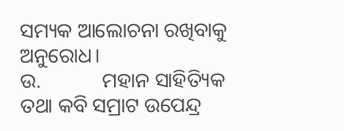ସମ୍ୟକ ଆଲୋଚନା ରଖିବାକୁ ଅନୁରୋଧ।
ଉ.            ମହାନ ସାହିତ୍ୟିକ ତଥା କବି ସମ୍ରାଟ ଉପେନ୍ଦ୍ର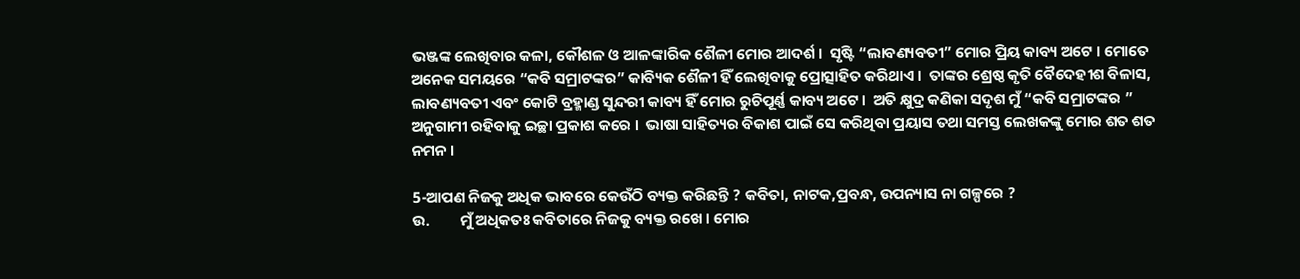ଭଞ୍ଜଙ୍କ ଲେଖିବାର କଳା, କୌଶଳ ଓ ଆଳଙ୍କାରିକ ଶୈଳୀ ମୋର ଆଦର୍ଶ ।  ସୃଷ୍ଟି “ଲାବଣ୍ୟବତୀ” ମୋର ପ୍ରିୟ କାବ୍ୟ ଅଟେ । ମୋତେ ଅନେକ ସମୟରେ “କବି ସମ୍ରାଟଙ୍କର” କାବ୍ୟିକ ଶୈଳୀ ହିଁ ଲେଖିବାକୁ ପ୍ରୋତ୍ସାହିତ କରିଥାଏ ।  ତାଙ୍କର ଶ୍ରେଷ୍ଠ କୃତି ବୈଦେହୀଶ ବିଳାସ, ଲାବଣ୍ୟବତୀ ଏବଂ କୋଟି ବ୍ରହ୍ମାଣ୍ଡ ସୁନ୍ଦରୀ କାବ୍ୟ ହିଁ ମୋର ରୁଚିପୂର୍ଣ୍ଣ କାବ୍ୟ ଅଟେ ।  ଅତି କ୍ଷୁଦ୍ର କଣିକା ସଦୃଶ ମୁଁ “କବି ସମ୍ରାଟଙ୍କର ” ଅନୁଗାମୀ ରହିବାକୁ ଇଚ୍ଛା ପ୍ରକାଶ କରେ ।  ଭାଷା ସାହିତ୍ୟର ବିକାଶ ପାଇଁ ସେ କରିଥିବା ପ୍ରୟାସ ତଥା ସମସ୍ତ ଲେଖକଙ୍କୁ ମୋର ଶତ ଶତ ନମନ ।

5-ଆପଣ ନିଜକୁ ଅଧିକ ଭାବରେ କେଉଁଠି ବ୍ୟକ୍ତ କରିଛନ୍ତି ? କବିତା, ନାଟକ,ପ୍ରବନ୍ଧ, ଉପନ୍ୟାସ ନା ଗଳ୍ପରେ ?
ଉ.         ମୁଁ ଅଧିକତଃ କବିତାରେ ନିଜକୁ ବ୍ୟକ୍ତ ରଖେ । ମୋର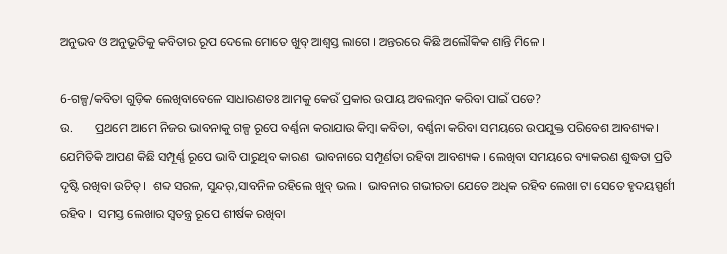ଅନୁଭବ ଓ ଅନୁଭୂତିକୁ କବିତାର ରୂପ ଦେଲେ ମୋତେ ଖୁବ୍ ଆଶ୍ବସ୍ତ ଲାଗେ । ଅନ୍ତରରେ କିଛି ଅଲୌକିକ ଶାନ୍ତି ମିଳେ ।

6-ଗଳ୍ପ/କବିତା ଗୁଡ଼ିକ ଲେଖିବାବେଳେ ସାଧାରଣତଃ ଆମକୁ କେଉଁ ପ୍ରକାର ଉପାୟ ଅବଲମ୍ବନ କରିବା ପାଇଁ ପଡେ?
ଉ.       ପ୍ରଥମେ ଆମେ ନିଜର ଭାବନାକୁ ଗଳ୍ପ ରୂପେ ବର୍ଣ୍ଣନା କରାଯାଉ କିମ୍ଵା କବିତା, ବର୍ଣ୍ଣନା କରିବା ସମୟରେ ଉପଯୁକ୍ତ ପରିବେଶ ଆବଶ୍ୟକ। ଯେମିତିକି ଆପଣ କିଛି ସମ୍ପୂର୍ଣ୍ଣ ରୂପେ ଭାବି ପାରୁଥିବ କାରଣ  ଭାବନାରେ ସମ୍ପୂର୍ଣତା ରହିବା ଆବଶ୍ୟକ । ଲେଖିବା ସମୟରେ ବ୍ୟାକରଣ ଶୁଦ୍ଧତା ପ୍ରତି ଦୃଷ୍ଟି ରଖିବା ଉଚିତ୍।  ଶବ୍ଦ ସରଳ, ସୁନ୍ଦର୍,ସାବନିଳ ରହିଲେ ଖୁବ୍ ଭଲ ।  ଭାବନାର ଗଭୀରତା ଯେତେ ଅଧିକ ରହିବ ଲେଖା ଟା ସେତେ ହୃଦୟସ୍ପର୍ଶୀ ରହିବ ।  ସମସ୍ତ ଲେଖାର ସ୍ବତନ୍ତ୍ର ରୂପେ ଶୀର୍ଷକ ରଖିବା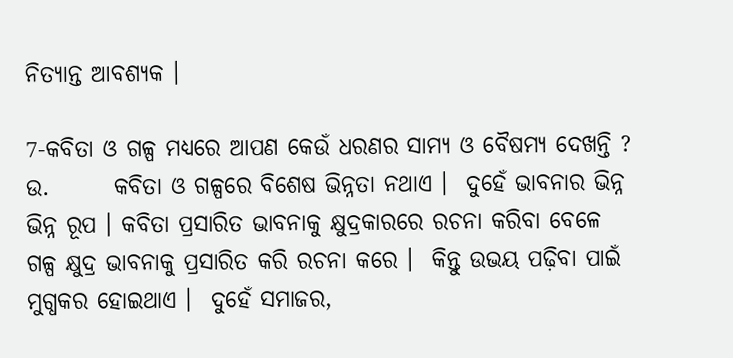ନିତ୍ୟାନ୍ତ ଆବଶ୍ୟକ ।

7-କବିତା ଓ ଗଳ୍ପ ମଧ୍ୟରେ ଆପଣ କେଉଁ ଧରଣର ସାମ୍ୟ ଓ ବୈଷମ୍ୟ ଦେଖନ୍ତି ?
ଉ.       କବିତା ଓ ଗଳ୍ପରେ ବିଶେଷ ଭିନ୍ନତା ନଥାଏ ।  ଦୁହେଁ ଭାବନାର ଭିନ୍ନ ଭିନ୍ନ ରୂପ । କବିତା ପ୍ରସାରିତ ଭାବନାକୁ କ୍ଷୁଦ୍ରକାରରେ ରଚନା କରିବା ବେଳେ  ଗଳ୍ପ କ୍ଷୁଦ୍ର ଭାବନାକୁ ପ୍ରସାରିତ କରି ରଚନା କରେ ।  କିନ୍ତୁ ଉଭୟ ପଢ଼ିବା ପାଇଁ ମୁଗ୍ଧକର ହୋଇଥାଏ ।  ଦୁହେଁ ସମାଜର,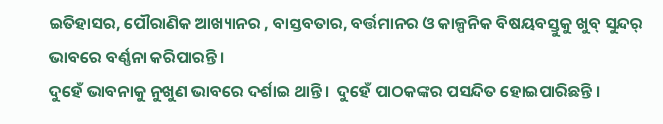ଇତିହାସର, ପୌରାଣିକ ଆଖ୍ୟାନର , ବାସ୍ତବତାର, ବର୍ତ୍ତମାନର ଓ କାଳ୍ପନିକ ବିଷୟବସ୍ତୁକୁ ଖୁବ୍ ସୁନ୍ଦର୍ ଭାବରେ ବର୍ଣ୍ଣନା କରିପାରନ୍ତି ।
ଦୁହେଁ ଭାବନାକୁ ନୁଖୁଣ ଭାବରେ ଦର୍ଶାଇ ଥାନ୍ତି ।  ଦୁହେଁ ପାଠକଙ୍କର ପସନ୍ଦିତ ହୋଇପାରିଛନ୍ତି ।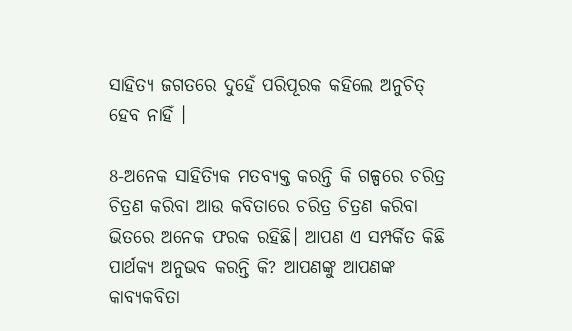ସାହିତ୍ୟ ଜଗତରେ ଦୁହେଁ ପରିପୂରକ କହିଲେ ଅନୁଚିତ୍ ହେବ ନାହିଁ ।

8-ଅନେକ ସାହିତ୍ୟିକ ମତବ୍ୟକ୍ତ କରନ୍ତି କି ଗଳ୍ପରେ ଚରିତ୍ର ଚିତ୍ରଣ କରିବା ଆଉ କବିତାରେ ଚରିତ୍ର ଚିତ୍ରଣ କରିବା ଭିତରେ ଅନେକ ଫରକ ରହିଛି। ଆପଣ ଏ ସମ୍ପର୍କିତ କିଛି ପାର୍ଥକ୍ୟ ଅନୁଭବ କରନ୍ତି କି? ଆପଣଙ୍କୁ ଆପଣଙ୍କ କାବ୍ୟକବିତା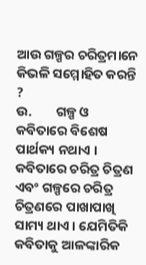ଆଉ ଗଳ୍ପର ଚରିତ୍ରମାନେ କିଭଳି ସମ୍ମୋହିତ କରନ୍ତି ?
ଉ.        ଗଳ୍ପ ଓ କବିତାରେ ବିଶେଷ ପାର୍ଥକ୍ୟ ନଥାଏ । କବିତାରେ ଚରିତ୍ର ଚିତ୍ରଣ ଏବଂ ଗଳ୍ପରେ ଚରିତ୍ର ଚିତ୍ରଣରେ ପାଖାପାଖି ସାମ୍ୟ ଥାଏ । ଯେମିତିକି କବିତାକୁ ଆଳଙ୍କାରିକ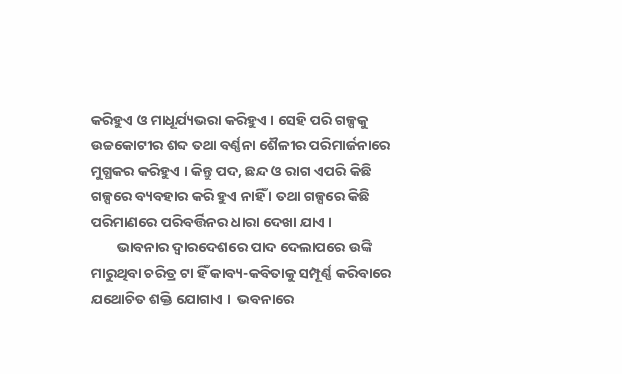କରିହୁଏ ଓ ମାଧୂର୍ଯ୍ୟଭରା କରିହୁଏ । ସେହି ପରି ଗଳ୍ପକୁ ଉଚ୍ଚକୋଟୀର ଶବ୍ଦ ତଥା ବର୍ଣ୍ଣନା ଶୈଳୀର ପରିମାର୍ଜନାରେ ମୁଗ୍ଧକର କରିହୁଏ । କିନ୍ତୁ ପଦ, ଛନ୍ଦ ଓ ରାଗ ଏପରି କିଛି ଗଳ୍ପରେ ବ୍ୟବହାର କରି ହୁଏ ନାହିଁ । ତଥା ଗଳ୍ପରେ କିଛି ପରିମାଣରେ ପରିବର୍ତ୍ତିନର ଧାରା ଦେଖା ଯାଏ ।
        ଭାବନାର ଦ୍ୱାରଦେଶରେ ପାଦ ଦେଲାପରେ ଉଙ୍କି ମାରୁଥିବା ଚରିତ୍ର ଟା ହିଁ କାବ୍ୟ-କବିତାକୁ ସମ୍ପୂର୍ଣ୍ଣ କରିବାରେ ଯଥୋଚିତ ଶକ୍ତି ଯୋଗାଏ ।  ଭବନାରେ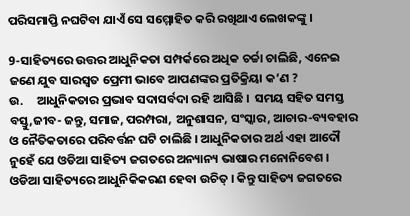ପରିସମାପ୍ତି ନଘଟିବା ଯାଏଁ ସେ ସମ୍ମୋହିତ କରି ରଖିଥାଏ ଲେଖକଙ୍କୁ ।

9-ସାହିତ୍ୟରେ ଉତ୍ତର ଆଧୁନିକତା ସମ୍ପର୍କରେ ଅଧିକ ଚର୍ଚ୍ଚା ଚାଲିଛି, ଏନେଇ ଜଣେ ଯୁବ ସାରସ୍ୱତ ପ୍ରେମୀ ଭାବେ ଆପଣଙ୍କର ପ୍ରତିକ୍ରିୟା କ’ଣ ?
ଉ.     ଆଧୁନିକତାର ପ୍ରଭାବ ସଦାସର୍ବଦା ରହି ଆସିଛି ।  ସମୟ ସହିତ ସମସ୍ତ ବସ୍ତୁ,ଜୀବ- ଜନ୍ତୁ, ସମାଜ, ପରମ୍ପରା, ଅନୁଶାସନ, ସଂସ୍କାର, ଆଚାର-ବ୍ୟବହାର ଓ ନୈତିକତାରେ ପରିବର୍ତ୍ତନ ଘଟି ଚାଲିଛି । ଆଧୁନିକତାର ଅର୍ଥ ଏହା ଆଦୌ ନୁହେଁ ଯେ ଓଡିଆ ସାହିତ୍ୟ ଜଗତରେ ଅନ୍ୟାନ୍ୟ ଭାଷାର ମନୋନିବେଶ । ଓଡିଆ ସାହିତ୍ୟରେ ଆଧୁନିକିକରଣ ହେବା ଉଚିତ୍ । କିନ୍ତୁ ସାହିତ୍ୟ ଜଗତରେ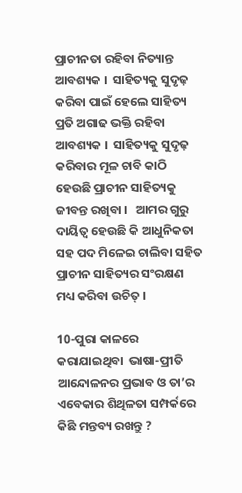ପ୍ରାଚୀନତା ରହିବା ନିତ୍ୟାନ୍ତ ଆବଶ୍ୟକ ।  ସାହିତ୍ୟକୁ ସୁଦୃଢ଼ କରିବା ପାଇଁ ହେଲେ ସାହିତ୍ୟ ପ୍ରତି ଅଗାଢ ଭକ୍ତି ରହିବା ଆବଶ୍ୟକ ।  ସାହିତ୍ୟକୁ ସୁଦୃଢ଼ କରିବାର ମୂଳ ଚାବି କାଠି ହେଉଛି ପ୍ରାଚୀନ ସାହିତ୍ୟକୁ ଜୀବନ୍ତ ରଖିବା ।   ଆମର ଗୁରୁ ଦାୟିତ୍ଵ ହେଉଛି କି ଆଧୁନିକତା ସହ ପଦ ମିଳେଇ ଚାଲିବା ସହିତ ପ୍ରାଚୀନ ସାହିତ୍ୟର ସଂରକ୍ଷଣ ମଧ୍ୟ କରିବା ଉଚିତ୍ ।

10-ପୁରା କାଳରେ କରାଯାଇଥିବା  ଭାଷା-ପ୍ରୀତି ଆନ୍ଦୋଳନର ପ୍ରଭାବ ଓ ତା’ର ଏବେକାର ଶିଥିଳତା ସମ୍ପର୍କରେ କିଛି ମନ୍ତବ୍ୟ ରଖନ୍ତୁ ?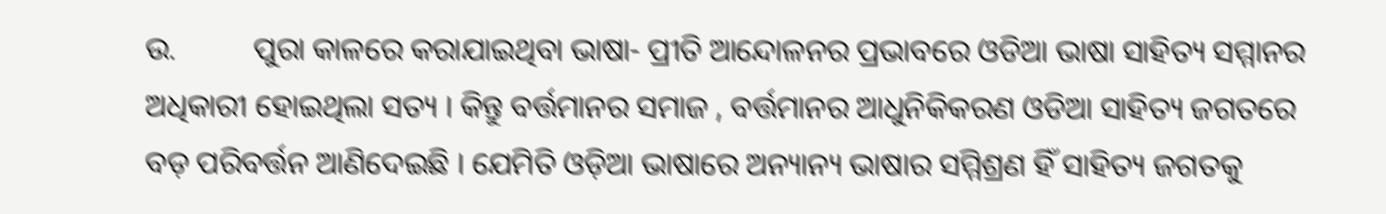ଉ.          ପୁରା କାଳରେ କରାଯାଇଥିବା ଭାଷା- ପ୍ରୀତି ଆନ୍ଦୋଳନର ପ୍ରଭାବରେ ଓଡିଆ ଭାଷା ସାହିତ୍ୟ ସମ୍ମାନର ଅଧିକାରୀ ହୋଇଥିଲା ସତ୍ୟ । କିନ୍ତୁ ବର୍ତ୍ତମାନର ସମାଜ , ବର୍ତ୍ତମାନର ଆଧୁନିକିକରଣ ଓଡିଆ ସାହିତ୍ୟ ଜଗତରେ ବଡ଼ ପରିବର୍ତ୍ତନ ଆଣିଦେଇଛି । ଯେମିତି ଓଡ଼ିଆ ଭାଷାରେ ଅନ୍ୟାନ୍ୟ ଭାଷାର ସମ୍ମିଶ୍ରଣ ହିଁ ସାହିତ୍ୟ ଜଗତକୁ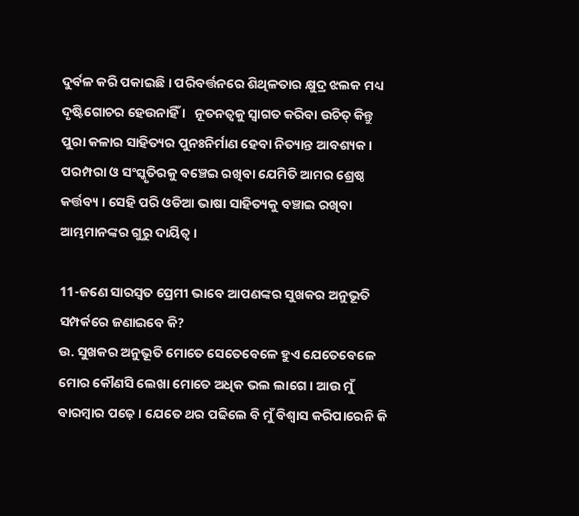ଦୁର୍ବଳ କରି ପକାଇଛି । ପରିବର୍ତ୍ତନରେ ଶିଥିଳତାର କ୍ଷୁଦ୍ର ଝଲକ ମଧ୍ୟ ଦୃଷ୍ଟିଗୋଚର ହେଉନାହିଁ ।   ନୂତନତ୍ବକୁ ସ୍ବାଗତ କରିବା ଉଚିତ୍ କିନ୍ତୁ ପୁରା କଳାର ସାହିତ୍ୟର ପୁନଃନିର୍ମାଣ ହେବା ନିତ୍ୟାନ୍ତ ଆବଶ୍ୟକ । ପରମ୍ପରା ଓ ସଂସ୍କୃତିରକୁ ବଞ୍ଚେଇ ରଖିବା ଯେମିତି ଆମର ଶ୍ରେଷ୍ଠ କର୍ତ୍ତବ୍ୟ । ସେହି ପରି ଓଡିଆ ଭାଷା ସାହିତ୍ୟକୁ ବଞ୍ଚାଇ ରଖିବା ଆମ୍ଭମାନଙ୍କର ଗୁରୁ ଦାୟିତ୍ଵ ।

11-ଜଣେ ସାରସ୍ୱତ ପ୍ରେମୀ ଭାବେ ଆପଣଙ୍କର ସୁଖକର ଅନୁଭୂତି ସମ୍ପର୍କରେ ଜଣାଇବେ କି?
ଉ. ସୁଖକର ଅନୁଭୂତି ମୋତେ ସେତେବେଳେ ହୁଏ ଯେତେବେଳେ ମୋର କୌଣସି ଲେଖା ମୋତେ ଅଧିକ ଭଲ ଲାଗେ । ଆଉ ମୁଁ ବାରମ୍ବାର ପଢ଼େ । ଯେତେ ଥର ପଢିଲେ ବି ମୁଁ ବିଶ୍ଵାସ କରିପାରେନି କି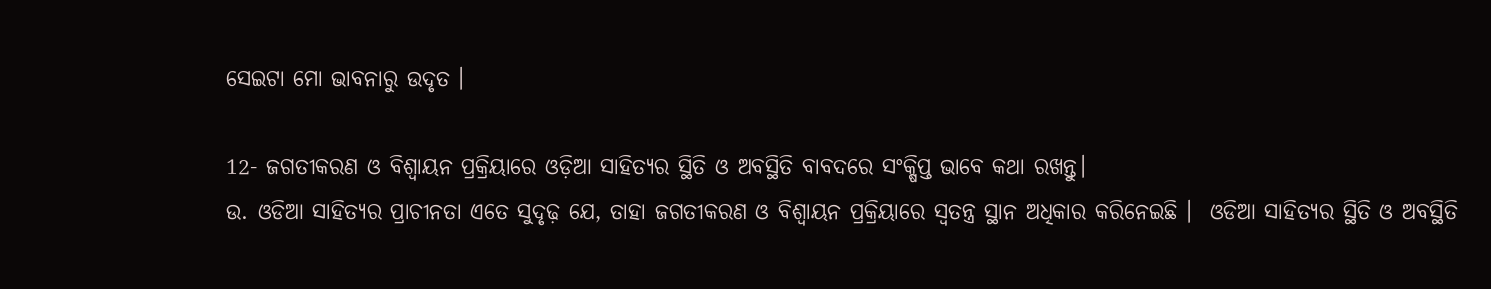ସେଇଟା ମୋ ଭାବନାରୁ ଉଦୃତ ।

12- ଜଗତୀକରଣ ଓ ବିଶ୍ବାୟନ ପ୍ରକ୍ରିୟାରେ ଓଡ଼ିଆ ସାହିତ୍ୟର ସ୍ଥିତି ଓ ଅବସ୍ଥିତି ବାବଦରେ ସଂକ୍ଷିପ୍ତ ଭାବେ କଥା ରଖନ୍ତୁ।
ଉ. ଓଡିଆ ସାହିତ୍ୟର ପ୍ରାଚୀନତା ଏତେ ସୁଦୃଢ଼ ଯେ, ତାହା ଜଗତୀକରଣ ଓ ବିଶ୍ୱାୟନ ପ୍ରକ୍ରିୟାରେ ସ୍ବତନ୍ତ୍ର ସ୍ଥାନ ଅଧିକାର କରିନେଇଛି ।  ଓଡିଆ ସାହିତ୍ୟର ସ୍ଥିତି ଓ ଅବସ୍ଥିତି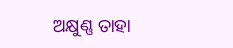ଅକ୍ଷୁଣ୍ଣ ତାହା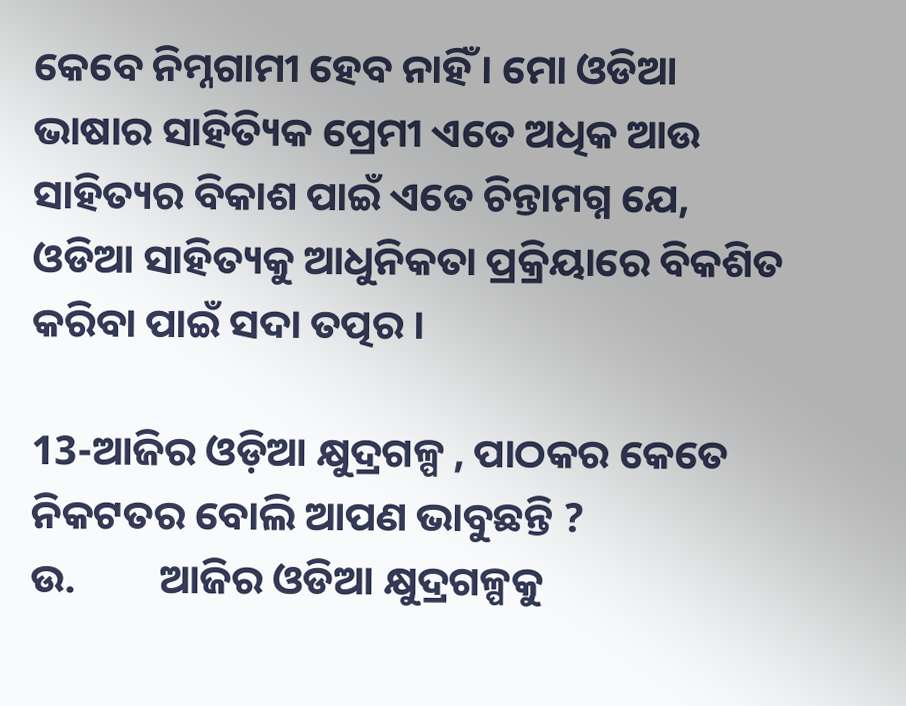କେବେ ନିମ୍ନଗାମୀ ହେବ ନାହିଁ । ମୋ ଓଡିଆ ଭାଷାର ସାହିତ୍ୟିକ ପ୍ରେମୀ ଏତେ ଅଧିକ ଆଉ ସାହିତ୍ୟର ବିକାଶ ପାଇଁ ଏତେ ଚିନ୍ତାମଗ୍ନ ଯେ,  ଓଡିଆ ସାହିତ୍ୟକୁ ଆଧୁନିକତା ପ୍ରକ୍ରିୟାରେ ବିକଶିତ କରିବା ପାଇଁ ସଦା ତତ୍ପର ।

13-ଆଜିର ଓଡ଼ିଆ କ୍ଷୁଦ୍ରଗଳ୍ପ , ପାଠକର କେତେ ନିକଟତର ବୋଲି ଆପଣ ଭାବୁଛନ୍ତି ?
ଉ.         ଆଜିର ଓଡିଆ କ୍ଷୁଦ୍ରଗଳ୍ପକୁ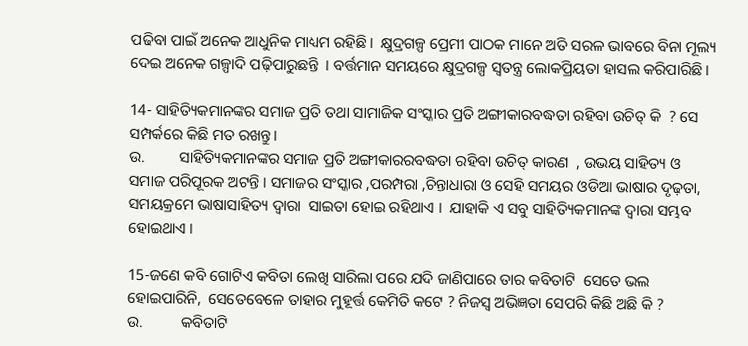ପଢିବା ପାଇଁ ଅନେକ ଆଧୁନିକ ମାଧ୍ୟମ ରହିଛି।  କ୍ଷୁଦ୍ରଗଳ୍ପ ପ୍ରେମୀ ପାଠକ ମାନେ ଅତି ସରଳ ଭାବରେ ବିନା ମୂଲ୍ୟ ଦେଇ ଅନେକ ଗଳ୍ପାଦି ପଢ଼ିପାରୁଛନ୍ତି  । ବର୍ତ୍ତମାନ ସମୟରେ କ୍ଷୁଦ୍ରଗଳ୍ପ ସ୍ବତନ୍ତ୍ର ଲୋକପ୍ରିୟତା ହାସଲ କରିପାରିଛି ।

14- ସାହିତ୍ୟିକମାନଙ୍କର ସମାଜ ପ୍ରତି ତଥା ସାମାଜିକ ସଂସ୍କାର ପ୍ରତି ଅଙ୍ଗୀକାରବଦ୍ଧତା ରହିବା ଉଚିତ୍ କି  ? ସେ ସମ୍ପର୍କରେ କିଛି ମତ ରଖନ୍ତୁ।
ଉ.         ସାହିତ୍ୟିକମାନଙ୍କର ସମାଜ ପ୍ରତି ଅଙ୍ଗୀକାରରବଦ୍ଧତା ରହିବା ଉଚିତ୍ କାରଣ  , ଉଭୟ ସାହିତ୍ୟ ଓ ସମାଜ ପରିପୂରକ ଅଟନ୍ତି । ସମାଜର ସଂସ୍କାର ,ପରମ୍ପରା ,ଚିନ୍ତାଧାରା ଓ ସେହି ସମୟର ଓଡିଆ ଭାଷାର ଦୃଢ଼ତା,  ସମୟକ୍ରମେ ଭାଷାସାହିତ୍ୟ ଦ୍ଵାରା  ସାଇତା ହୋଇ ରହିଥାଏ ।  ଯାହାକି ଏ ସବୁ ସାହିତ୍ୟିକମାନଙ୍କ ଦ୍ଵାରା ସମ୍ଭବ ହୋଇଥାଏ ।

15-ଜଣେ କବି ଗୋଟିଏ କବିତା ଲେଖି ସାରିଲା ପରେ ଯଦି ଜାଣିପାରେ ତାର କବିତାଟି  ସେତେ ଭଲ ହୋଇପାରିନି,  ସେତେବେଳେ ତାହାର ମୁହୂର୍ତ୍ତ କେମିତି କଟେ ? ନିଜସ୍ବ ଅଭିଜ୍ଞତା ସେପରି କିଛି ଅଛି କି ?
ଉ.          କବିତାଟି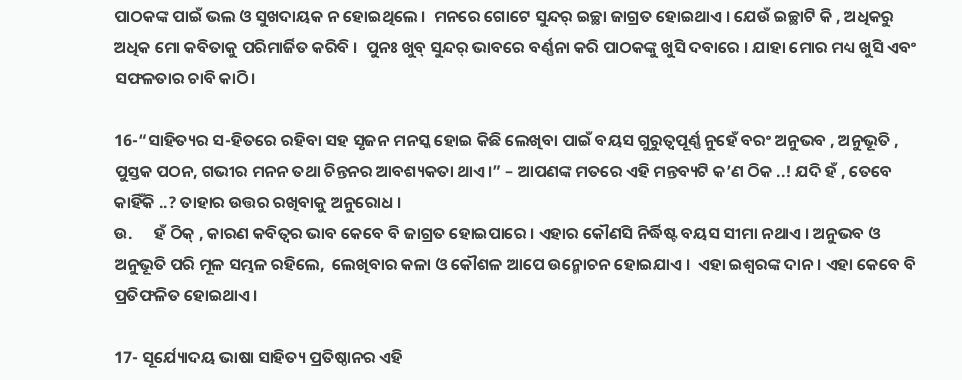ପାଠକଙ୍କ ପାଇଁ ଭଲ ଓ ସୁଖଦାୟକ ନ ହୋଇଥିଲେ ।  ମନରେ ଗୋଟେ ସୁନ୍ଦର୍ ଇଚ୍ଛା ଜାଗ୍ରତ ହୋଇଥାଏ । ଯେଉଁ ଇଚ୍ଛାଟି କି , ଅଧିକରୁ ଅଧିକ ମୋ କବିତାକୁ ପରିମାର୍ଜିତ କରିବି ।  ପୁନଃ ଖୁବ୍ ସୁନ୍ଦର୍ ଭାବରେ ବର୍ଣ୍ଣନା କରି ପାଠକଙ୍କୁ ଖୁସି ଦବାରେ । ଯାହା ମୋର ମଧ୍ୟ ଖୁସି ଏବଂ ସଫଳତାର ଚାବି କାଠି।

16-“ସାହିତ୍ୟର ସ-ହିତରେ ରହିବା ସହ ସୃଜନ ମନସ୍କ ହୋଇ କିଛି ଲେଖିବା ପାଇଁ ବୟସ ଗୁରୁତ୍ୱପୂର୍ଣ୍ଣ ନୁହେଁ ବରଂ ଅନୁଭବ , ଅନୁଭୂତି , ପୁସ୍ତକ ପଠନ, ଗଭୀର ମନନ ତଥା ଚିନ୍ତନର ଆବଶ୍ୟକତା ଥାଏ।” – ଆପଣଙ୍କ ମତରେ ଏହି ମନ୍ତବ୍ୟଟି କ’ଣ ଠିକ ..! ଯଦି ହଁ , ତେବେ କାହିଁକି ..? ତାହାର ଉତ୍ତର ରଖିବାକୁ ଅନୁରୋଧ ।
ଉ.      ହଁ ଠିକ୍ , କାରଣ କବିତ୍ୱର ଭାବ କେବେ ବି ଜାଗ୍ରତ ହୋଇପାରେ । ଏହାର କୌଣସି ନିର୍ଦ୍ଧିଷ୍ଟ ବୟସ ସୀମା ନଥାଏ । ଅନୁଭବ ଓ ଅନୁଭୂତି ପରି ମୂଳ ସମ୍ଭଳ ରହିଲେ,  ଲେଖିବାର କଳା ଓ କୌଶଳ ଆପେ ଉନ୍ମୋଚନ ହୋଇଯାଏ ।  ଏହା ଇଶ୍ଵରଙ୍କ ଦାନ। ଏହା କେବେ ବି ପ୍ରତିଫଳିତ ହୋଇଥାଏ ।

17- ସୂର୍ଯ୍ୟୋଦୟ ଭାଷା ସାହିତ୍ୟ ପ୍ରତିଷ୍ଠାନର ଏହି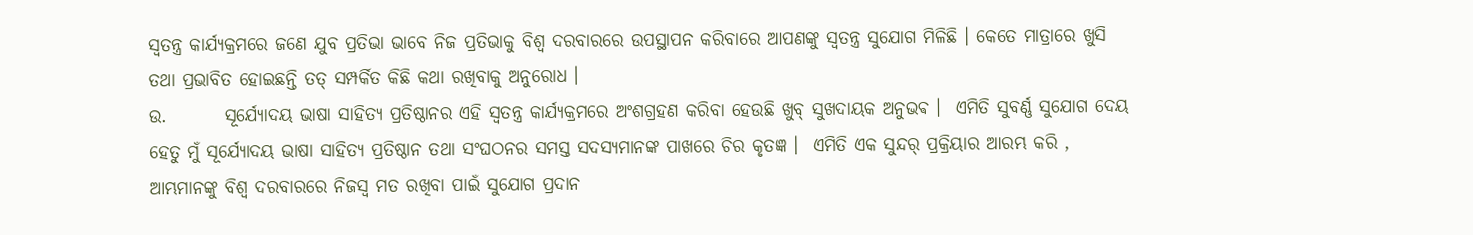ସ୍ୱତନ୍ତ୍ର କାର୍ଯ୍ୟକ୍ରମରେ ଜଣେ ଯୁବ ପ୍ରତିଭା ଭାବେ ନିଜ ପ୍ରତିଭାକୁ ବିଶ୍ୱ ଦରବାରରେ ଉପସ୍ଥାପନ କରିବାରେ ଆପଣଙ୍କୁ ସ୍ୱତନ୍ତ୍ର ସୁଯୋଗ ମିଳିଛି । କେତେ ମାତ୍ରାରେ ଖୁସି ତଥା ପ୍ରଭାବିତ ହୋଇଛନ୍ତି ତତ୍ ସମ୍ପର୍କିତ କିଛି କଥା ରଖିବାକୁ ଅନୁରୋଧ ।
ଉ.        ସୂର୍ଯ୍ୟୋଦୟ ଭାଷା ସାହିତ୍ୟ ପ୍ରତିଷ୍ଠାନର ଏହି ସ୍ୱତନ୍ତ୍ର କାର୍ଯ୍ୟକ୍ରମରେ ଅଂଶଗ୍ରହଣ କରିବା ହେଉଛି ଖୁବ୍ ସୁଖଦାୟକ ଅନୁଭଵ ।  ଏମିତି ସୁବର୍ଣ୍ଣ ସୁଯୋଗ ଦେୟ ହେତୁ ମୁଁ ସୂର୍ଯ୍ୟୋଦୟ ଭାଷା ସାହିତ୍ୟ ପ୍ରତିଷ୍ଠାନ ତଥା ସଂଘଠନର ସମସ୍ତ ସଦସ୍ୟମାନଙ୍କ ପାଖରେ ଚିର କୃତଜ୍ଞ ।  ଏମିତି ଏକ ସୁନ୍ଦର୍ ପ୍ରକ୍ରିୟାର ଆରମ୍ଭ କରି , ଆମ୍ଭମାନଙ୍କୁ ବିଶ୍ଵ ଦରବାରରେ ନିଜସ୍ଵ ମତ ରଖିବା ପାଇଁ ସୁଯୋଗ ପ୍ରଦାନ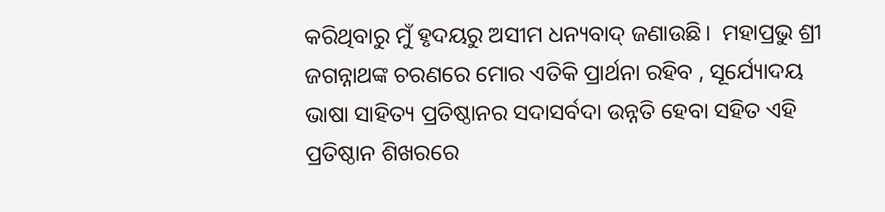କରିଥିବାରୁ ମୁଁ ହୃଦୟରୁ ଅସୀମ ଧନ୍ୟବାଦ୍ ଜଣାଉଛି।  ମହାପ୍ରଭୁ ଶ୍ରୀ ଜଗନ୍ନାଥଙ୍କ ଚରଣରେ ମୋର ଏତିକି ପ୍ରାର୍ଥନା ରହିବ , ସୂର୍ଯ୍ୟୋଦୟ ଭାଷା ସାହିତ୍ୟ ପ୍ରତିଷ୍ଠାନର ସଦାସର୍ବଦା ଉନ୍ନତି ହେବା ସହିତ ଏହି ପ୍ରତିଷ୍ଠାନ ଶିଖରରେ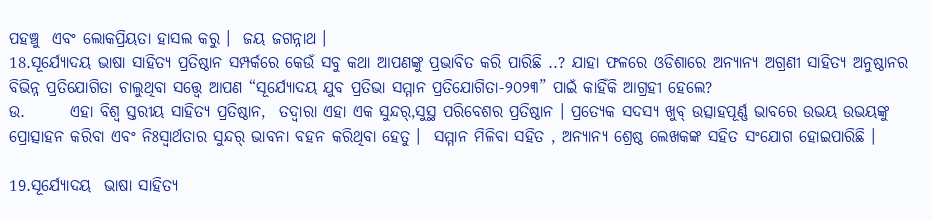ପହଞ୍ଚୁ  ଏବଂ ଲୋକପ୍ରିୟତା ହାସଲ କରୁ ।  ଜୟ ଜଗନ୍ନାଥ ।
18.ସୂର୍ଯ୍ୟୋଦୟ ଭାଷା ସାହିତ୍ୟ ପ୍ରତିଷ୍ଠାନ ସମ୍ପର୍କରେ କେଉଁ ସବୁ କଥା ଆପଣଙ୍କୁ ପ୍ରଭାବିତ କରି ପାରିଛି ..? ଯାହା ଫଳରେ ଓଡିଶାରେ ଅନ୍ୟାନ୍ୟ ଅଗ୍ରଣୀ ସାହିତ୍ୟ ଅନୁଷ୍ଠାନର ବିଭିନ୍ନ ପ୍ରତିଯୋଗିତା ଚାଲୁଥିବା ସତ୍ତ୍ୱେ ଆପଣ “ସୂର୍ଯ୍ୟୋଦୟ ଯୁବ ପ୍ରତିଭା ସମ୍ମାନ ପ୍ରତିଯୋଗିତା-୨୦୨୩” ପାଇଁ କାହିଁକି ଆଗ୍ରହୀ ହେଲେ?
ଉ.       ଏହା ବିଶ୍ଵ ସ୍ତରୀୟ ସାହିତ୍ୟ ପ୍ରତିଷ୍ଠାନ,  ତଦ୍ୱାରା ଏହା ଏକ ସୁନ୍ଦର୍,ସୁସ୍ଥ ପରିବେଶର ପ୍ରତିଷ୍ଠାନ । ପ୍ରତ୍ୟେକ ସଦସ୍ୟ ଖୁବ୍ ଉତ୍ସାହପୂର୍ଣ୍ଣ ଭାବରେ ଉଭୟ ଉଭୟଙ୍କୁ ପ୍ରୋତ୍ସାହନ କରିବା ଏବଂ ନିଃସ୍ୱାର୍ଥତାର ସୁନ୍ଦର୍ ଭାବନା ବହନ କରିଥିବା ହେତୁ ।  ସମ୍ମାନ ମିଳିବା ସହିତ , ଅନ୍ୟାନ୍ୟ ଶ୍ରେଷ୍ଠ ଲେଖକଙ୍କ ସହିତ ସଂଯୋଗ ହୋଇପାରିଛି ।

19.ସୂର୍ଯ୍ୟୋଦୟ  ଭାଷା ସାହିତ୍ୟ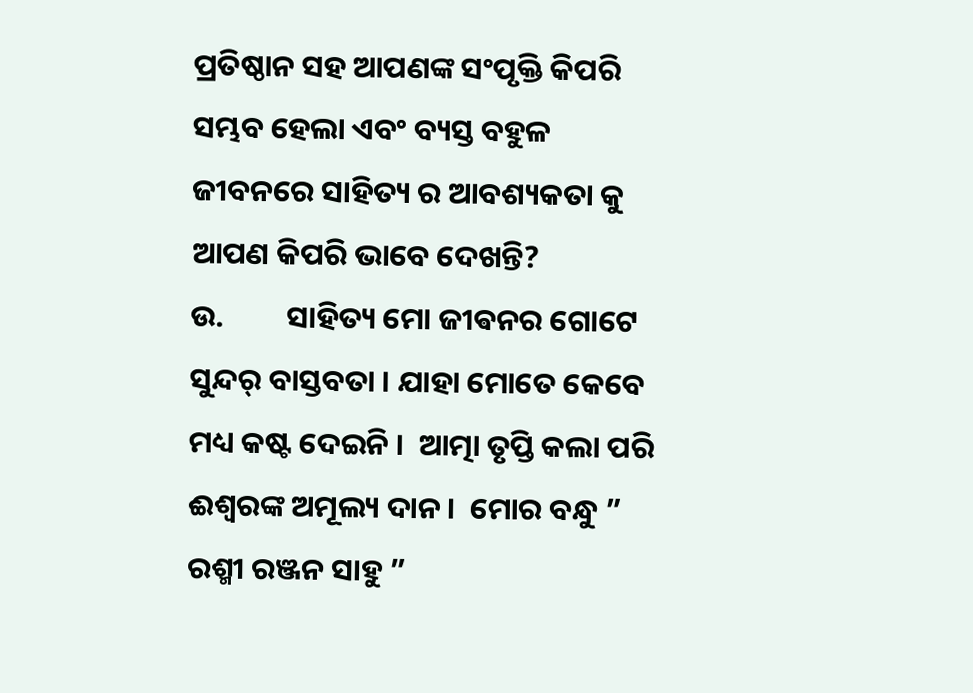ପ୍ରତିଷ୍ଠାନ ସହ ଆପଣଙ୍କ ସଂପୃକ୍ତି କିପରି ସମ୍ଭବ ହେଲା ଏବଂ ବ୍ୟସ୍ତ ବହୁଳ ଜୀବନରେ ସାହିତ୍ୟ ର ଆବଶ୍ୟକତା କୁ ଆପଣ କିପରି ଭାବେ ଦେଖନ୍ତି?
ଉ.         ସାହିତ୍ୟ ମୋ ଜୀଵନର ଗୋଟେ ସୁନ୍ଦର୍ ବାସ୍ତବତା । ଯାହା ମୋତେ କେବେ ମଧ୍ୟ କଷ୍ଟ ଦେଇନି ।  ଆତ୍ମା ତୃପ୍ତି କଲା ପରି ଈଶ୍ଵରଙ୍କ ଅମୂଲ୍ୟ ଦାନ ।  ମୋର ବନ୍ଧୁ ”  ରଶ୍ମୀ ରଞ୍ଜନ ସାହୁ ”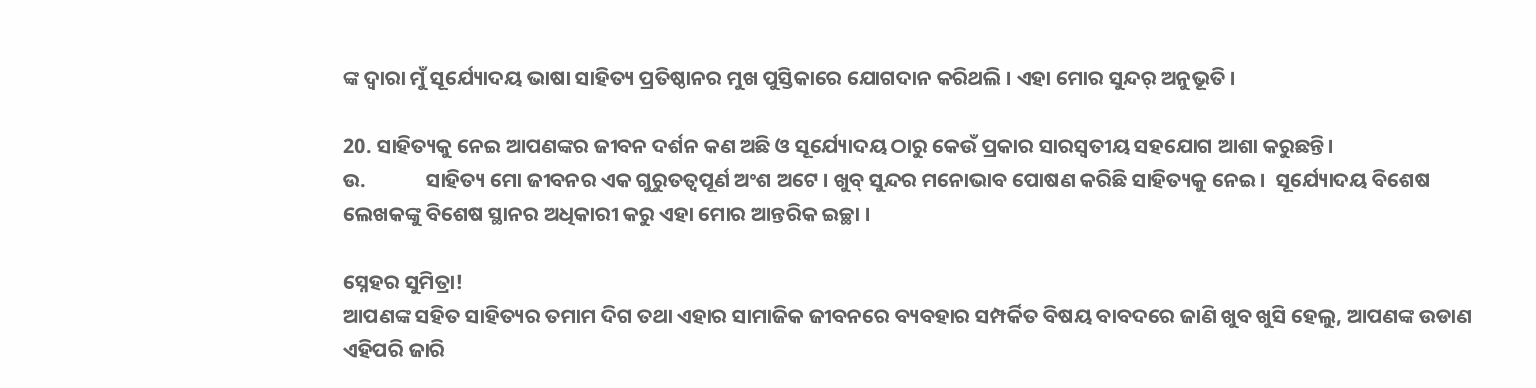ଙ୍କ ଦ୍ଵାରା ମୁଁ ସୂର୍ଯ୍ୟୋଦୟ ଭାଷା ସାହିତ୍ୟ ପ୍ରତିଷ୍ଠାନର ମୁଖ ପୁସ୍ତିକାରେ ଯୋଗଦାନ କରିଥଲି । ଏହା ମୋର ସୁନ୍ଦର୍ ଅନୁଭୂତି ।

20. ସାହିତ୍ୟକୁ ନେଇ ଆପଣଙ୍କର ଜୀବନ ଦର୍ଶନ କଣ ଅଛି ଓ ସୂର୍ଯ୍ୟୋଦୟ ଠାରୁ କେଉଁ ପ୍ରକାର ସାରସ୍ବତୀୟ ସହଯୋଗ ଆଶା କରୁଛନ୍ତି।
ଉ.             ସାହିତ୍ୟ ମୋ ଜୀବନର ଏକ ଗୁରୁତତ୍ୱପୂର୍ଣ ଅଂଶ ଅଟେ । ଖୁବ୍ ସୁନ୍ଦର ମନୋଭାବ ପୋଷଣ କରିଛି ସାହିତ୍ୟକୁ ନେଇ ।  ସୂର୍ଯ୍ୟୋଦୟ ବିଶେଷ ଲେଖକଙ୍କୁ ବିଶେଷ ସ୍ଥାନର ଅଧିକାରୀ କରୁ ଏହା ମୋର ଆନ୍ତରିକ ଇଚ୍ଛା ।

ସ୍ନେହର ସୁମିତ୍ରା!
ଆପଣଙ୍କ ସହିତ ସାହିତ୍ୟର ତମାମ ଦିଗ ତଥା ଏହାର ସାମାଜିକ ଜୀବନରେ ବ୍ୟବହାର ସମ୍ପର୍କିତ ବିଷୟ ବାବଦରେ ଜାଣି ଖୁବ ଖୁସି ହେଲୁ, ଆପଣଙ୍କ ଉଡାଣ ଏହିପରି ଜାରି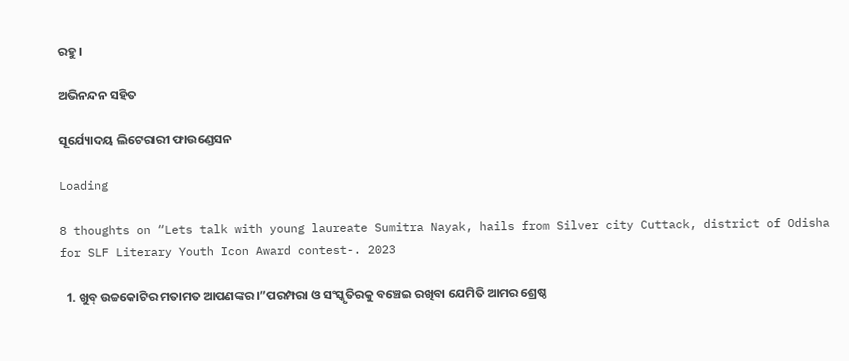ରହୁ।

ଅଭିନନ୍ଦନ ସହିତ

ସୂର୍ଯ୍ୟୋଦୟ ଲିଟେରାରୀ ଫାଉଣ୍ଡେସନ

Loading

8 thoughts on “Lets talk with young laureate Sumitra Nayak, hails from Silver city Cuttack, district of Odisha for SLF Literary Youth Icon Award contest-. 2023

  1. ଖୁବ୍ ଉଚ୍ଚକୋଟିର ମତାମତ ଆପଣଙ୍କର ।”ପରମ୍ପରା ଓ ସଂସ୍କୃତିରକୁ ବଞ୍ଚେଇ ରଖିବା ଯେମିତି ଆମର ଶ୍ରେଷ୍ଠ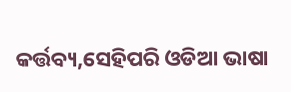କର୍ତ୍ତବ୍ୟ,ସେହିପରି ଓଡିଆ ଭାଷା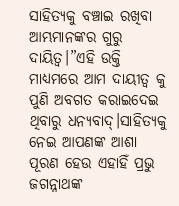ସାହିତ୍ୟକୁ ବଞ୍ଚାଇ ରଖିବା ଆମ୍ଭମାନଙ୍କର ଗୁରୁ ଦାୟିତ୍ଵ।”ଏହି ଉକ୍ତି ମାଧ୍ୟମରେ ଆମ ଦାୟୀତ୍ବ କୁ ପୁଣି ଅବଗତ କରାଇଦେଇ ଥିବାରୁ ଧନ୍ୟବାଦ୍।ସାହିତ୍ୟକୁ ନେଇ ଆପଣଙ୍କ ଆଶା ପୂରଣ ହେଉ ଏହାହିଁ ପ୍ରଭୁ ଜଗନ୍ନାଥଙ୍କ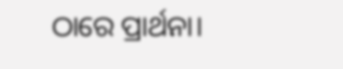ଠାରେ ପ୍ରାର୍ଥନା।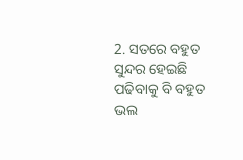2. ସତରେ ବହୁତ ସୁନ୍ଦର ହେଇଛି ପଢିବାକୁ ବି ବହୁତ ଭଲ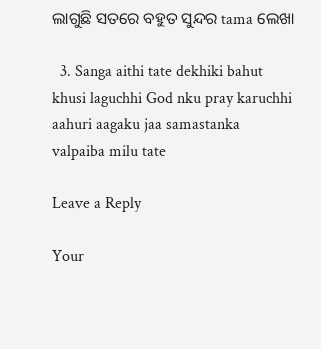ଲାଗୁଛି ସତରେ ବହୁତ ସୁନ୍ଦର tama ଲେଖା

  3. Sanga aithi tate dekhiki bahut khusi laguchhi God nku pray karuchhi aahuri aagaku jaa samastanka valpaiba milu tate

Leave a Reply

Your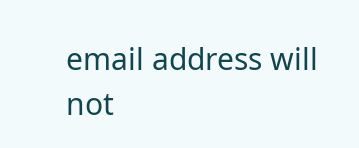email address will not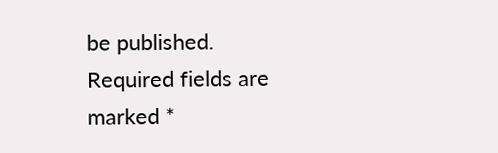be published. Required fields are marked *